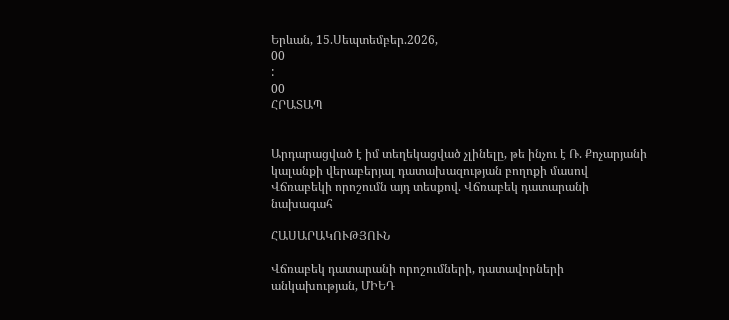Երևան, 15.Սեպտեմբեր.2026,
00
:
00
ՀՐԱՏԱՊ


Արդարացված է իմ տեղեկացված չլինելը, թե ինչու է Ռ. Քոչարյանի կալանքի վերաբերյալ դատախազության բողոքի մասով Վճռաբեկի որոշումն այդ տեսքով. Վճռաբեկ դատարանի նախագահ

ՀԱՍԱՐԱԿՈՒԹՅՈՒՆ

Վճռաբեկ դատարանի որոշումների, դատավորների անկախության, ՄԻԵԴ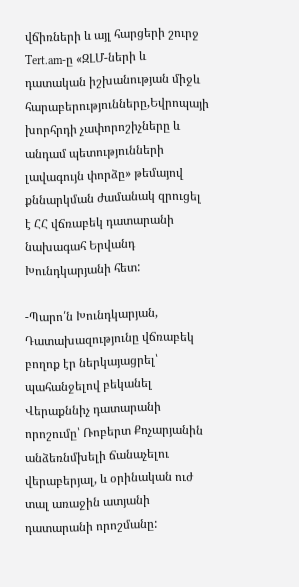վճիռների և այլ հարցերի շուրջ Tert.am-ը «ԶԼՄ-ների և դատական իշխանության միջև հարաբերությունները,Եվրոպայի խորհրդի չափորոշիչները և անդամ պետությունների լավագույն փորձը» թեմայով քննարկման ժամանակ զրուցել է ՀՀ վճռաբեկ դատարանի նախագահ Երվանդ Խունդկարյանի հետ:

-Պարո՛ն Խունդկարյան, Դատախազությունը վճռաբեկ բողոք էր ներկայացրել՝ պահանջելով բեկանել Վերաքննիչ դատարանի որոշումը՝ Ռոբերտ Քոչարյանին անձեռնմխելի ճանաչելու վերաբերյալ, և օրինական ուժ տալ առաջին ատյանի դատարանի որոշմանը: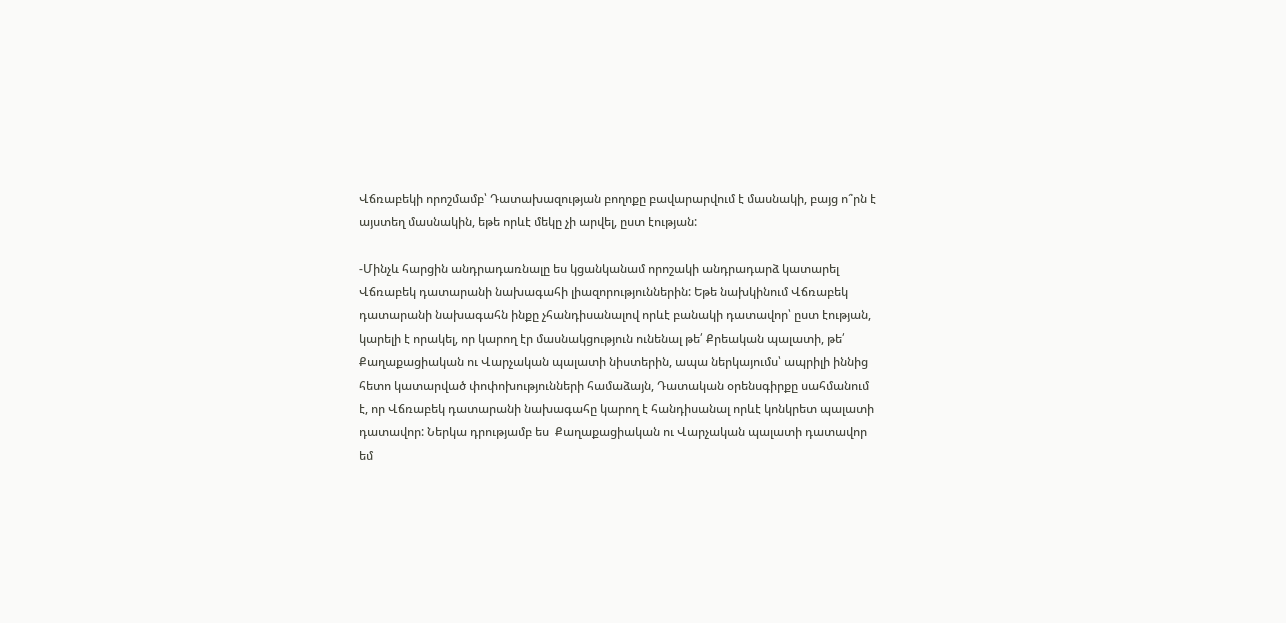Վճռաբեկի որոշմամբ՝ Դատախազության բողոքը բավարարվում է մասնակի, բայց ո՞րն է այստեղ մասնակին, եթե որևէ մեկը չի արվել, ըստ էության:

-Մինչև հարցին անդրադառնալը ես կցանկանամ որոշակի անդրադարձ կատարել Վճռաբեկ դատարանի նախագահի լիազորություններին: Եթե նախկինում Վճռաբեկ դատարանի նախագահն ինքը չհանդիսանալով որևէ բանակի դատավոր՝ ըստ էության, կարելի է որակել, որ կարող էր մասնակցություն ունենալ թե՛ Քրեական պալատի, թե՛ Քաղաքացիական ու Վարչական պալատի նիստերին, ապա ներկայումս՝ ապրիլի իննից հետո կատարված փոփոխությունների համաձայն, Դատական օրենսգիրքը սահմանում է, որ Վճռաբեկ դատարանի նախագահը կարող է հանդիսանալ որևէ կոնկրետ պալատի դատավոր: Ներկա դրությամբ ես  Քաղաքացիական ու Վարչական պալատի դատավոր եմ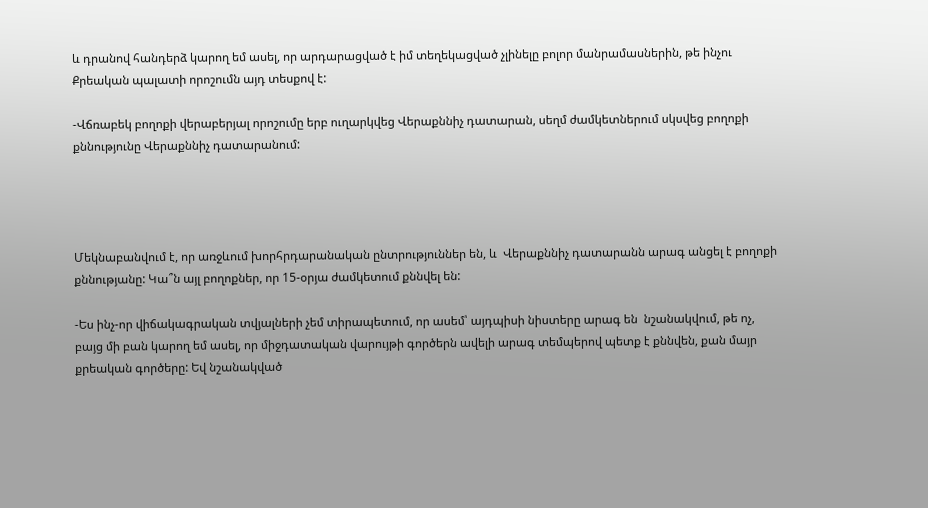և դրանով հանդերձ կարող եմ ասել, որ արդարացված է իմ տեղեկացված չլինելը բոլոր մանրամասներին, թե ինչու Քրեական պալատի որոշումն այդ տեսքով է:

-Վճռաբեկ բողոքի վերաբերյալ որոշումը երբ ուղարկվեց Վերաքննիչ դատարան, սեղմ ժամկետներում սկսվեց բողոքի քննությունը Վերաքննիչ դատարանում:




Մեկնաբանվում է, որ առջևում խորհրդարանական ընտրություններ են, և  Վերաքննիչ դատարանն արագ անցել է բողոքի քննությանը: Կա՞ն այլ բողոքներ, որ 15-օրյա ժամկետում քննվել են:

-Ես ինչ-որ վիճակագրական տվյալների չեմ տիրապետում, որ ասեմ՝ այդպիսի նիստերը արագ են  նշանակվում, թե ոչ, բայց մի բան կարող եմ ասել, որ միջդատական վարույթի գործերն ավելի արագ տեմպերով պետք է քննվեն, քան մայր քրեական գործերը: Եվ նշանակված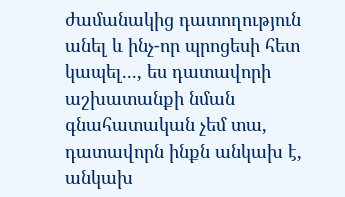ժամանակից դատողություն անել և ինչ-որ պրոցեսի հետ կապել..., ես դատավորի աշխատանքի նման գնահատական չեմ տա,  դատավորն ինքն անկախ է, անկախ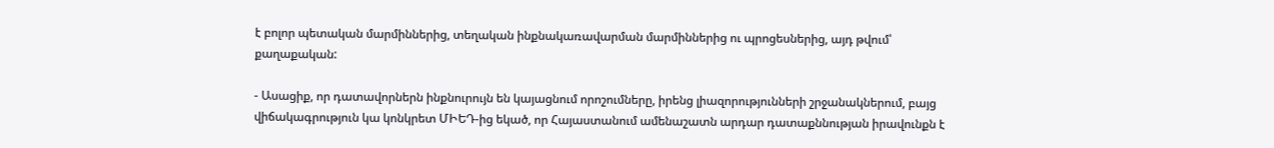է բոլոր պետական մարմիններից, տեղական ինքնակառավարման մարմիններից ու պրոցեսներից, այդ թվում՝ քաղաքական:

- Ասացիք, որ դատավորներն ինքնուրույն են կայացնում որոշումները, իրենց լիազորությունների շրջանակներում, բայց վիճակագրություն կա կոնկրետ ՄԻԵԴ-ից եկած, որ Հայաստանում ամենաշատն արդար դատաքննության իրավունքն է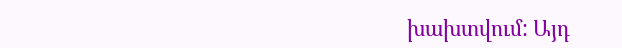խախտվում: Այդ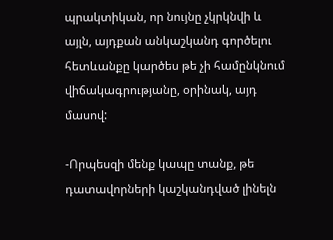պրակտիկան, որ նույնը չկրկնվի և այլն, այդքան անկաշկանդ գործելու հետևանքը կարծես թե չի համընկնում վիճակագրությանը, օրինակ, այդ մասով:

-Որպեսզի մենք կապը տանք, թե դատավորների կաշկանդված լինելն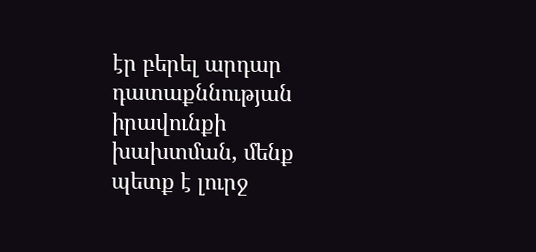էր բերել արդար դատաքննության իրավունքի խախտման, մենք պետք է լուրջ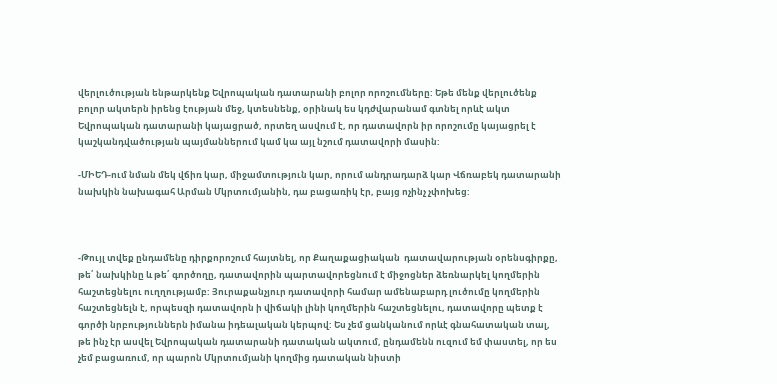վերլուծության ենթարկենք Եվրոպական դատարանի բոլոր որոշումները: Եթե մենք վերլուծենք բոլոր ակտերն իրենց էության մեջ, կտեսնենք, օրինակ ես կդժվարանամ գտնել որևէ ակտ Եվրոպական դատարանի կայացրած, որտեղ ասվում է, որ դատավորն իր որոշումը կայացրել է կաշկանդվածության պայմաններում կամ կա այլ նշում դատավորի մասին:

-ՄԻԵԴ-ում նման մեկ վճիռ կար, միջամտություն կար, որում անդրադարձ կար Վճռաբեկ դատարանի նախկին նախագահ Արման Մկրտումյանին, դա բացառիկ էր, բայց ոչինչ չփոխեց:



-Թույլ տվեք ընդամենը դիրքորոշում հայտնել, որ Քաղաքացիական  դատավարության օրենսգիրքը, թե՛ նախկինը և թե՛ գործողը, դատավորին պարտավորեցնում է միջոցներ ձեռնարկել կողմերին հաշտեցնելու ուղղությամբ: Յուրաքանչյուր դատավորի համար ամենաբարդ լուծումը կողմերին հաշտեցնելն է, որպեսզի դատավորն ի վիճակի լինի կողմերին հաշտեցնելու, դատավորը պետք է գործի նրբություններն իմանա իդեալական կերպով: Ես չեմ ցանկանում որևէ գնահատական տալ, թե ինչ էր ասվել Եվրոպական դատարանի դատական ակտում, ընդամենն ուզում եմ փաստել, որ ես չեմ բացառում, որ պարոն Մկրտումյանի կողմից դատական նիստի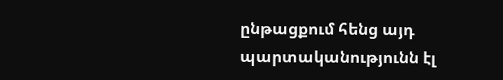ընթացքում հենց այդ պարտականությունն էլ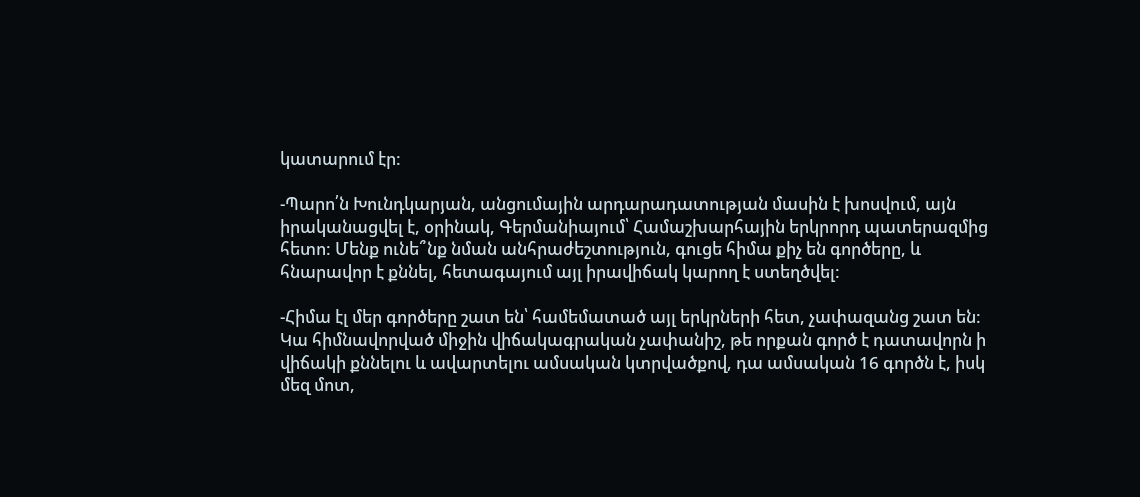կատարում էր:

-Պարո՛ն Խունդկարյան, անցումային արդարադատության մասին է խոսվում, այն իրականացվել է, օրինակ, Գերմանիայում՝ Համաշխարհային երկրորդ պատերազմից հետո: Մենք ունե՞նք նման անհրաժեշտություն, գուցե հիմա քիչ են գործերը, և հնարավոր է քննել, հետագայում այլ իրավիճակ կարող է ստեղծվել:

-Հիմա էլ մեր գործերը շատ են՝ համեմատած այլ երկրների հետ, չափազանց շատ են: Կա հիմնավորված միջին վիճակագրական չափանիշ, թե որքան գործ է դատավորն ի վիճակի քննելու և ավարտելու ամսական կտրվածքով, դա ամսական 16 գործն է, իսկ մեզ մոտ,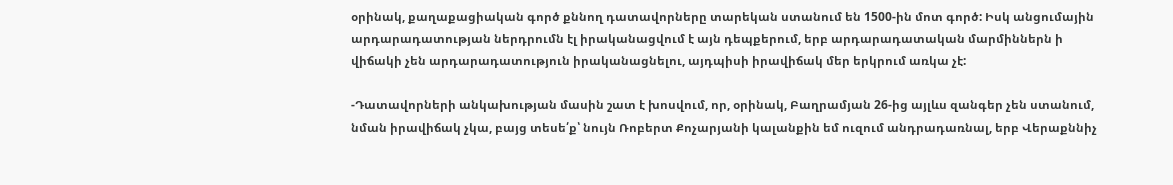օրինակ, քաղաքացիական գործ քննող դատավորները տարեկան ստանում են 1500-ին մոտ գործ: Իսկ անցումային արդարադատության ներդրումն էլ իրականացվում է այն դեպքերում, երբ արդարադատական մարմիններն ի վիճակի չեն արդարադատություն իրականացնելու, այդպիսի իրավիճակ մեր երկրում առկա չէ:

-Դատավորների անկախության մասին շատ է խոսվում, որ, օրինակ, Բաղրամյան 26-ից այլևս զանգեր չեն ստանում, նման իրավիճակ չկա, բայց տեսե՛ք՝ նույն Ռոբերտ Քոչարյանի կալանքին եմ ուզում անդրադառնալ, երբ Վերաքննիչ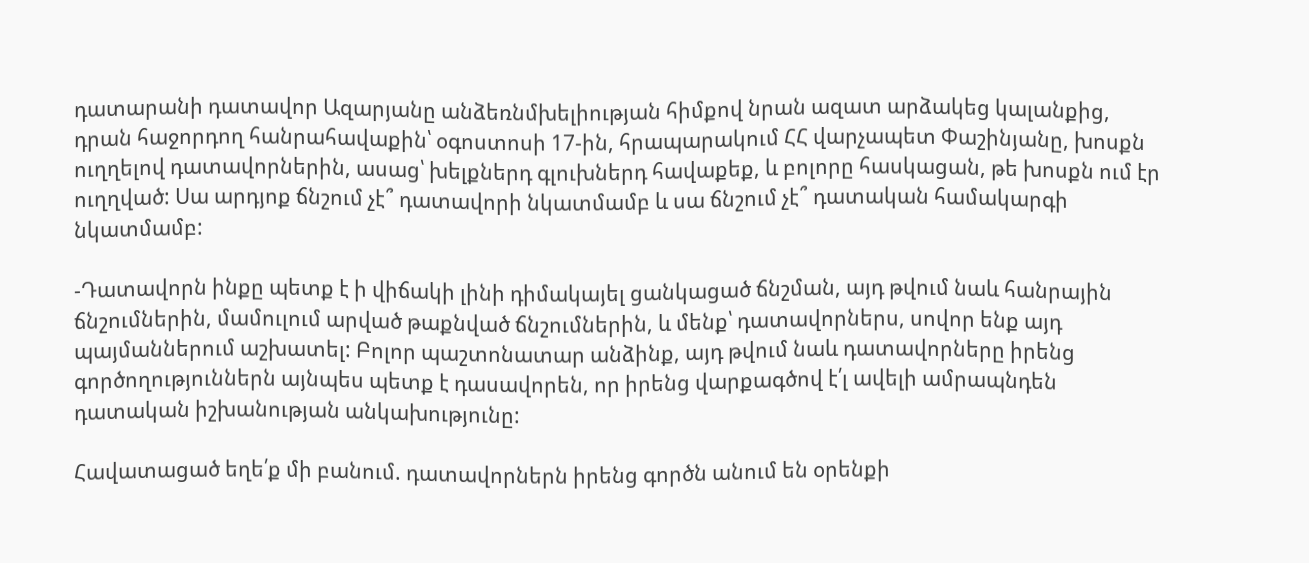դատարանի դատավոր Ազարյանը անձեռնմխելիության հիմքով նրան ազատ արձակեց կալանքից, դրան հաջորդող հանրահավաքին՝ օգոստոսի 17-ին, հրապարակում ՀՀ վարչապետ Փաշինյանը, խոսքն ուղղելով դատավորներին, ասաց՝ խելքներդ գլուխներդ հավաքեք, և բոլորը հասկացան, թե խոսքն ում էր ուղղված: Սա արդյոք ճնշում չէ՞ դատավորի նկատմամբ և սա ճնշում չէ՞ դատական համակարգի նկատմամբ:

-Դատավորն ինքը պետք է ի վիճակի լինի դիմակայել ցանկացած ճնշման, այդ թվում նաև հանրային ճնշումներին, մամուլում արված թաքնված ճնշումներին, և մենք՝ դատավորներս, սովոր ենք այդ պայմաններում աշխատել: Բոլոր պաշտոնատար անձինք, այդ թվում նաև դատավորները իրենց գործողություններն այնպես պետք է դասավորեն, որ իրենց վարքագծով է՛լ ավելի ամրապնդեն դատական իշխանության անկախությունը:

Հավատացած եղե՛ք մի բանում. դատավորներն իրենց գործն անում են օրենքի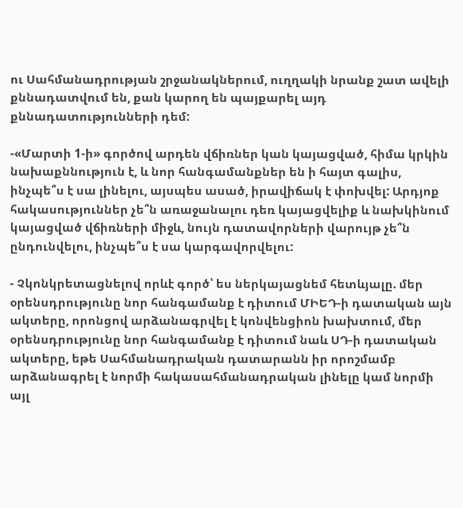ու Սահմանադրության շրջանակներում, ուղղակի նրանք շատ ավելի քննադատվում են, քան կարող են պայքարել այդ քննադատությունների դեմ:

-«Մարտի 1-ի» գործով արդեն վճիռներ կան կայացված, հիմա կրկին նախաքննություն է, և նոր հանգամանքներ են ի հայտ գալիս, ինչպե՞ս է սա լինելու, այսպես ասած, իրավիճակ է փոխվել: Արդյոք հակասություններ չե՞ն առաջանալու դեռ կայացվելիք և նախկինում կայացված վճիռների միջև, նույն դատավորների վարույթ չե՞ն ընդունվելու, ինչպե՞ս է սա կարգավորվելու:

- Չկոնկրետացնելով որևէ գործ՝ ես ներկայացնեմ հետևյալը. մեր օրենսդրությունը նոր հանգամանք է դիտում ՄԻԵԴ-ի դատական այն ակտերը, որոնցով արձանագրվել է կոնվենցիոն խախտում, մեր օրենսդրությունը նոր հանգամանք է դիտում նաև ՍԴ-ի դատական ակտերը, եթե Սահմանադրական դատարանն իր որոշմամբ արձանագրել է նորմի հակասահմանադրական լինելը կամ նորմի այլ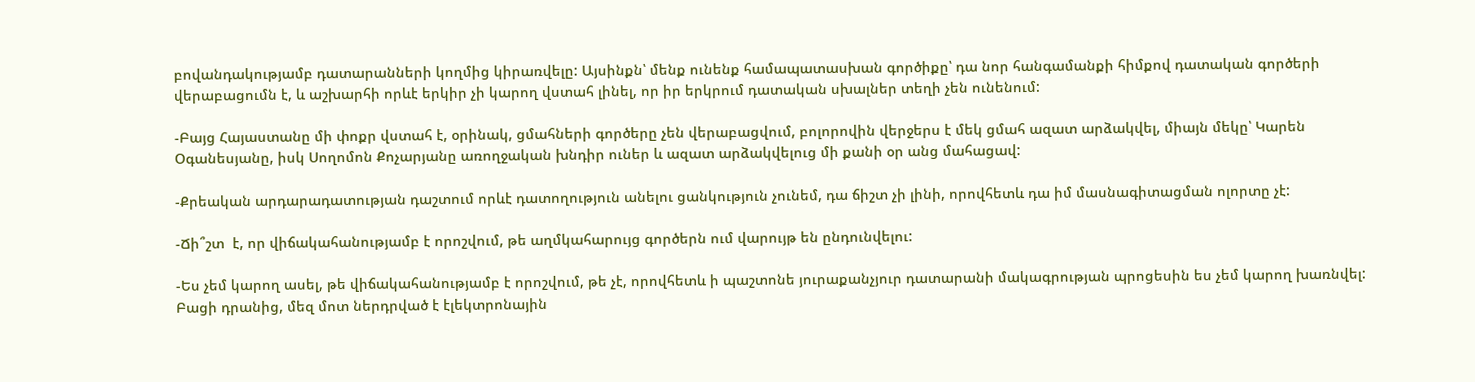բովանդակությամբ դատարանների կողմից կիրառվելը: Այսինքն՝ մենք ունենք համապատասխան գործիքը՝ դա նոր հանգամանքի հիմքով դատական գործերի վերաբացումն է, և աշխարհի որևէ երկիր չի կարող վստահ լինել, որ իր երկրում դատական սխալներ տեղի չեն ունենում:

-Բայց Հայաստանը մի փոքր վստահ է, օրինակ, ցմահների գործերը չեն վերաբացվում, բոլորովին վերջերս է մեկ ցմահ ազատ արձակվել, միայն մեկը՝ Կարեն Օգանեսյանը, իսկ Սողոմոն Քոչարյանը առողջական խնդիր ուներ և ազատ արձակվելուց մի քանի օր անց մահացավ:

-Քրեական արդարադատության դաշտում որևէ դատողություն անելու ցանկություն չունեմ, դա ճիշտ չի լինի, որովհետև դա իմ մասնագիտացման ոլորտը չէ:

-Ճի՞շտ  է, որ վիճակահանությամբ է որոշվում, թե աղմկահարույց գործերն ում վարույթ են ընդունվելու:

-Ես չեմ կարող ասել, թե վիճակահանությամբ է որոշվում, թե չէ, որովհետև ի պաշտոնե յուրաքանչյուր դատարանի մակագրության պրոցեսին ես չեմ կարող խառնվել: Բացի դրանից, մեզ մոտ ներդրված է էլեկտրոնային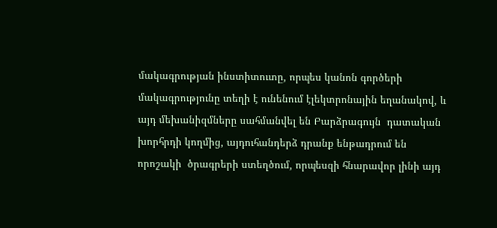մակագրության ինստիտուտը, որպես կանոն գործերի մակագրությունը տեղի է ունենում էլեկտրոնային եղանակով, և այդ մեխանիզմները սահմանվել են Բարձրագույն  դատական խորհրդի կողմից, այդուհանդերձ դրանք ենթադրում են որոշակի  ծրագրերի ստեղծում, որպեսզի հնարավոր լինի այդ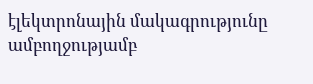էլեկտրոնային մակագրությունը ամբողջությամբ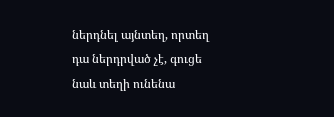ներդնել այնտեղ, որտեղ դա ներդրված չէ, գուցե նաև տեղի ունենա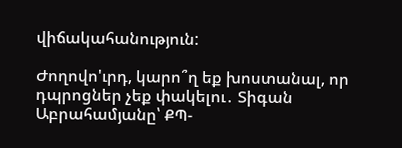վիճակահանություն:

Ժողովո'ւրդ, կարո՞ղ եք խոստանալ, որ դպրոցներ չեք փակելու․ Տիգան Աբրահամյանը՝ ՔՊ-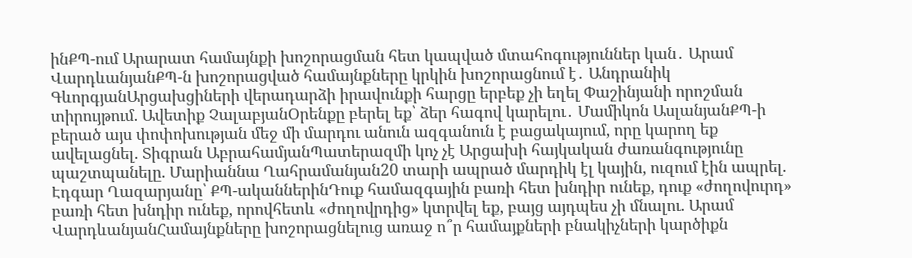ինՔՊ-ում Արարատ համայնքի խոշորացման հետ կապված մտահոգություններ կան․ Արամ ՎարդևանյանՔՊ-ն խոշորացված համայնքները կրկին խոշորացնում է․ Անդրանիկ ԳևորգյանԱրցախցիների վերադարձի իրավունքի հարցը երբեք չի եղել Փաշինյանի որոշման տիրույթում. Ավետիք ՉալաբյանՕրենքը բերել եք՝ ձեր հագով կարելու․ Մամիկոն ԱսլանյանՔՊ-ի բերած այս փոփոխության մեջ մի մարդու անուն ազգանուն է բացակայում, որը կարող եք ավելացնել. Տիգրան ԱբրահամյանՊատերազմի կոչ չէ Արցախի հայկական ժառանգությունը պաշտպանելը. Մարիաննա Ղահրամանյան20 տարի ապրած մարդիկ էլ կային, ուզում էին ապրել. Էդգար Ղազարյանը՝ ՔՊ-ականներինԴուք համազգային բառի հետ խնդիր ունեք, դուք «ժողովուրդ» բառի հետ խնդիր ունեք, որովհետև «ժողովրդից» կտրվել եք, բայց այդպես չի մնալու. Արամ ՎարդևանյանՀամայնքները խոշորացնելուց առաջ ո՞ր համայքների բնակիչների կարծիքն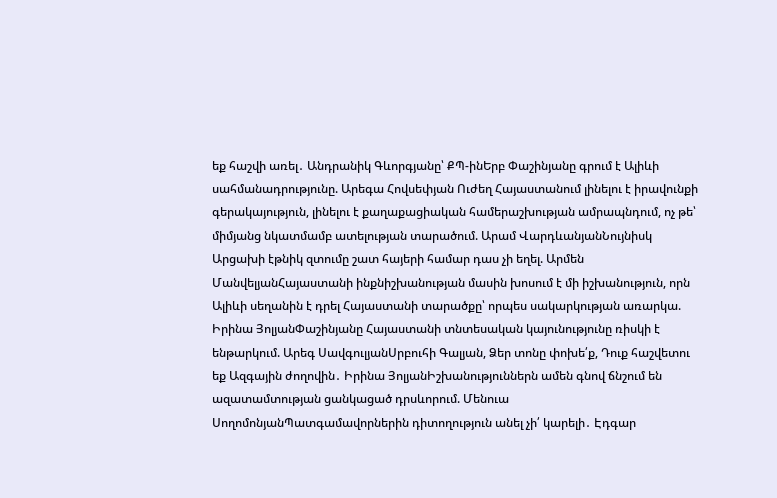եք հաշվի առել․ Անդրանիկ Գևորգյանը՝ ՔՊ-ինԵրբ Փաշինյանը գրում է Ալիևի սահմանադրությունը. Արեգա Հովսեփյան Ուժեղ Հայաստանում լինելու է իրավունքի գերակայություն, լինելու է քաղաքացիական համերաշխության ամրապնդում, ոչ թե՝ միմյանց նկատմամբ ատելության տարածում. Արամ ՎարդևանյանՆույնիսկ Արցախի էթնիկ զտումը շատ հայերի համար դաս չի եղել. Արմեն ՄանվելյանՀայաստանի ինքնիշխանության մասին խոսում է մի իշխանություն, որն Ալիևի սեղանին է դրել Հայաստանի տարածքը՝ որպես սակարկության առարկա. Իրինա ՅոլյանՓաշինյանը Հայաստանի տնտեսական կայունությունը ռիսկի է ենթարկում. Արեգ ՍավգուլյանՍրբուհի Գալյան, Ձեր տոնը փոխե՛ք, Դուք հաշվետու եք Ազգային ժողովին․ Իրինա ՅոլյանԻշխանություններն ամեն գնով ճնշում են ազատամտության ցանկացած դրսևորում. Մենուա ՍողոմոնյանՊատգամավորներին դիտողություն անել չի՛ կարելի․ Էդգար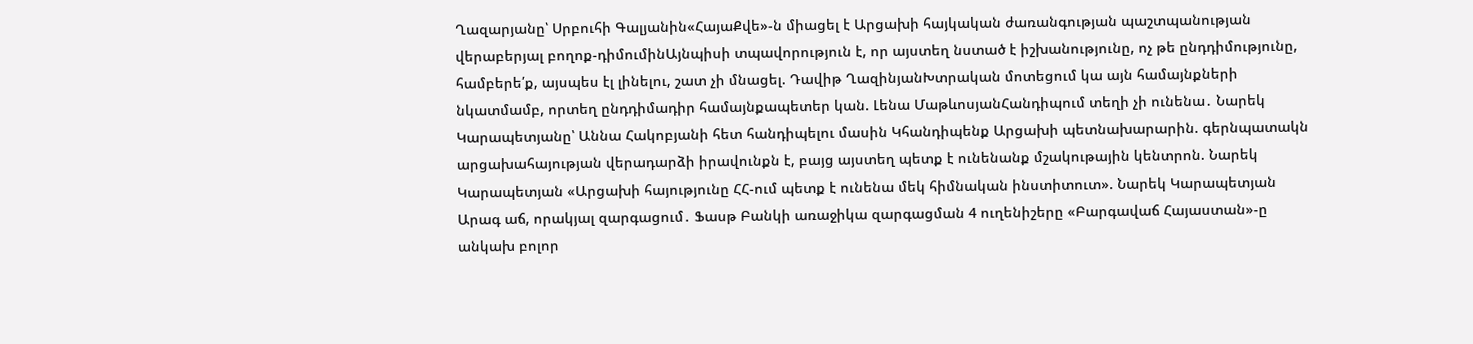Ղազարյանը՝ Սրբուհի Գալյանին«ՀայաՔվե»-ն միացել է Արցախի հայկական ժառանգության պաշտպանության վերաբերյալ բողոք-դիմումինԱյնպիսի տպավորություն է, որ այստեղ նստած է իշխանությունը, ոչ թե ընդդիմությունը, համբերե՛ք, այսպես էլ լինելու, շատ չի մնացել. Դավիթ ՂազինյանԽտրական մոտեցում կա այն համայնքների նկատմամբ, որտեղ ընդդիմադիր համայնքապետեր կան. Լենա ՄաթևոսյանՀանդիպում տեղի չի ունենա․ Նարեկ Կարապետյանը՝ Աննա Հակոբյանի հետ հանդիպելու մասին Կհանդիպենք Արցախի պետնախարարին. գերնպատակն արցախահայության վերադարձի իրավունքն է, բայց այստեղ պետք է ունենանք մշակութային կենտրոն. Նարեկ Կարապետյան «Արցախի հայությունը ՀՀ-ում պետք է ունենա մեկ հիմնական ինստիտուտ». Նարեկ Կարապետյան Արագ աճ, որակյալ զարգացում․ Ֆասթ Բանկի առաջիկա զարգացման 4 ուղենիշերը «Բարգավաճ Հայաստան»-ը անկախ բոլոր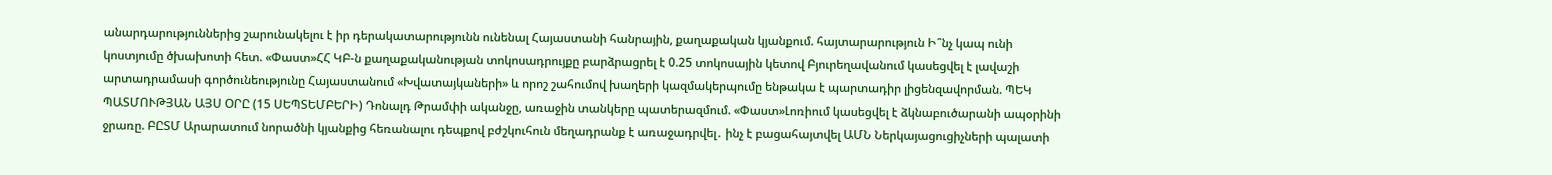անարդարություններից շարունակելու է իր դերակատարությունն ունենալ Հայաստանի հանրային, քաղաքական կյանքում. հայտարարություն Ի՞նչ կապ ունի կոստյումը ծխախոտի հետ. «Փաստ»ՀՀ ԿԲ-ն քաղաքականության տոկոսադրույքը բարձրացրել է 0.25 տոկոսային կետով Բյուրեղավանում կասեցվել է լավաշի արտադրամասի գործունեությունը Հայաստանում «Խվատայկաների» և որոշ շահումով խաղերի կազմակերպումը ենթակա է պարտադիր լիցենզավորման. ՊԵԿ ՊԱՏՄՈՒԹՅԱՆ ԱՅՍ ՕՐԸ (15 ՍԵՊՏԵՄԲԵՐԻ) Դոնալդ Թրամփի ականջը, առաջին տանկերը պատերազմում. «Փաստ»Լոռիում կասեցվել է ձկնաբուծարանի ապօրինի ջրառը. ԲԸՏՄ Արարատում նորածնի կյանքից հեռանալու դեպքով բժշկուհուն մեղադրանք է առաջադրվել․ ինչ է բացահայտվել ԱՄՆ Ներկայացուցիչների պալատի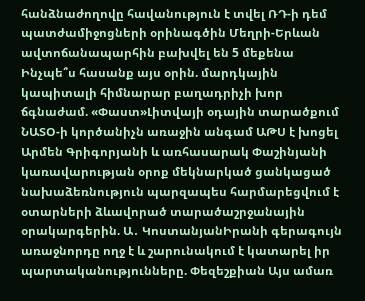հանձնաժողովը հավանություն է տվել ՌԴ-ի դեմ պատժամիջոցների օրինագծին Մեղրի-Երևան ավտոճանապարհին բախվել են 5 մեքենա Ինչպե՞ս հասանք այս օրին. մարդկային կապիտալի հիմնարար բաղադրիչի խոր ճգնաժամ. «Փաստ»Լիտվայի օդային տարածքում ՆԱՏՕ-ի կործանիչն առաջին անգամ ԱԹՍ է խոցել Արմեն Գրիգորյանի և առհասարակ Փաշինյանի կառավարության օրոք մեկնարկած ցանկացած նախաձեռնություն պարզապես հարմարեցվում է օտարների ձևավորած տարածաշրջանային օրակարգերին. Ա․ ԿոստանյանԻրանի գերագույն առաջնորդը ողջ է և շարունակում է կատարել իր պարտականությունները. Փեզեշքիան Այս ամառ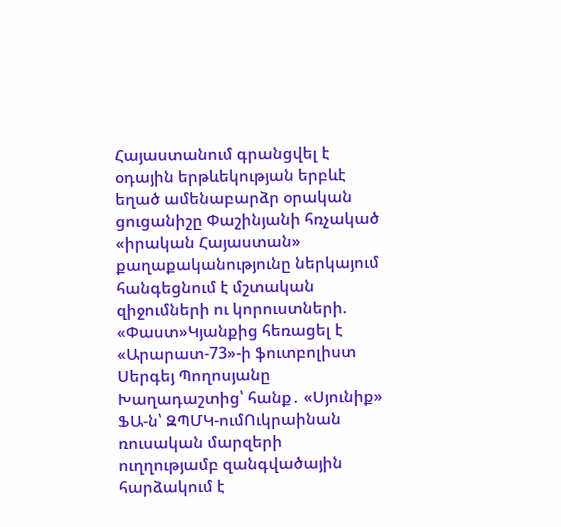Հայաստանում գրանցվել է օդային երթևեկության երբևէ եղած ամենաբարձր օրական ցուցանիշը Փաշինյանի հռչակած «իրական Հայաստան» քաղաքականությունը ներկայում հանգեցնում է մշտական զիջումների ու կորուստների. «Փաստ»Կյանքից հեռացել է «Արարատ-73»-ի ֆուտբոլիստ Սերգեյ Պողոսյանը Խաղադաշտից՝ հանք․ «Սյունիք» ՖԱ-ն՝ ԶՊՄԿ-ումՈւկրաինան ռուսական մարզերի ուղղությամբ զանգվածային հարձակում է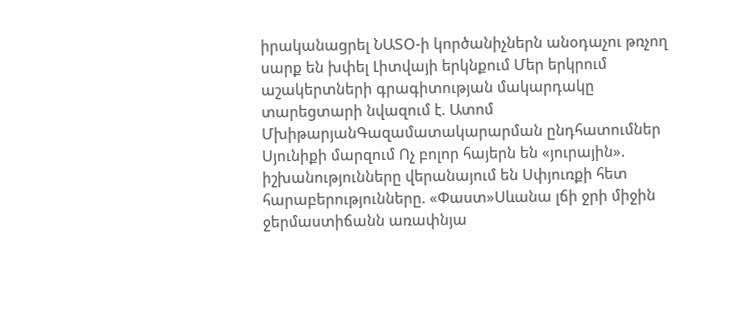իրականացրել ՆԱՏՕ-ի կործանիչներն անօդաչու թռչող սարք են խփել Լիտվայի երկնքում Մեր երկրում աշակերտների գրագիտության մակարդակը տարեցտարի նվազում է. Ատոմ ՄխիթարյանԳազամատակարարման ընդհատումներ Սյունիքի մարզում Ոչ բոլոր հայերն են «յուրային». իշխանությունները վերանայում են Սփյուռքի հետ հարաբերությունները. «Փաստ»Սևանա լճի ջրի միջին ջերմաստիճանն առափնյա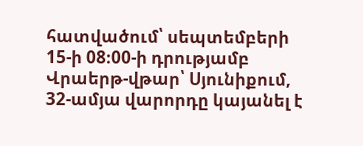հատվածում՝ սեպտեմբերի 15-ի 08։00-ի դրությամբ Վրաերթ-վթար՝ Սյունիքում, 32-ամյա վարորդը կայանել է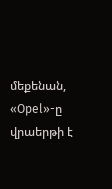մեքենան, «Opel»-ը վրաերթի է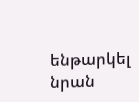ենթարկել նրան